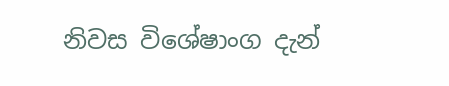නිවස විශේෂාංග දැන්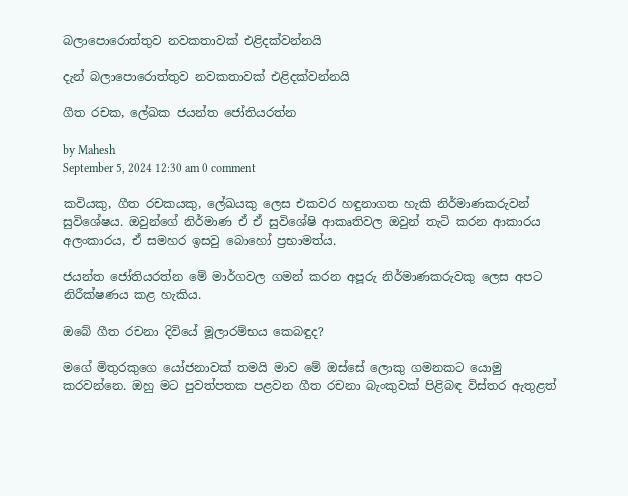බලාපොරොත්තුව නවකතාවක් එළිදක්වන්නයි

දැන් බලාපොරොත්තුව නවකතාවක් එළිදක්වන්නයි

ගීත රචක, ලේඛක ජයන්ත ජෝතියරත්න

by Mahesh
September 5, 2024 12:30 am 0 comment

කවියකු, ගීත රචකයකු, ලේඛයකු ලෙස එකවර හඳුනාගත හැකි නිර්මාණකරුවන් සුවිශේෂය. ඔවුන්ගේ නිර්මාණ ඒ ඒ සුවිශේෂි ආකෘතිවල ඔවුන් තැටි කරන ආකාරය අලංකාරය, ඒ සමහර ඉසවු බොහෝ ප්‍රභාමත්ය.

ජයන්ත ජෝතියරත්න මේ මාර්ගවල ගමන් කරන අපූරු නිර්මාණකරුවකු ලෙස අපට නිරීක්ෂණය කළ හැකිය.

ඔබේ ගීත රචනා දිවියේ මූලාරම්භය කෙබඳුද?

මගේ මිතුරකුගෙ යෝජනාවක් තමයි මාව මේ ඔස්සේ ලොකු ගමනකට යොමු කරවන්නෙ. ඔහු මට පුවත්පතක පළවන ගීත රචනා බැංකුවක් පිළිබඳ විස්තර ඇතුළත්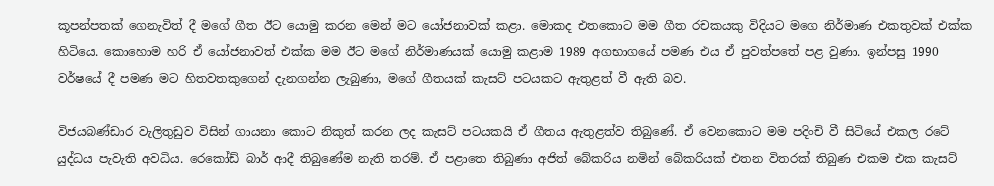කූපන්පතක් ගෙනැවිත් දී මගේ ගීත ඊට යොමු කරන මෙන් මට යෝජනාවක් කළා. මොකද එතකොට මම ගීත රචකයකු විදියට මගෙ නිර්මාණ එකතුවක් එක්ක හිටියෙ. කොහොම හරි ඒ යෝජනාවත් එක්ක මම ඊට මගේ නිර්මාණයක් යොමු කළාම 1989 අගභාගයේ පමණ එය ඒ පුවත්පතේ පළ වුණා. ඉන්පසු 1990 වර්ෂයේ දී පමණ මට හිතවතකුගෙන් දැනගන්න ලැබුණා, මගේ ගීතයක් කැසට් පටයකට ඇතුළත් වී ඇති බව.

විජයබණ්ඩාර වැලිතුඩුව විසින් ගායනා කොට නිකුත් කරන ලද කැසට් පටයකයි ඒ ගීතය ඇතුළත්ව තිබුණේ. ඒ වෙනකොට මම පදිංචි වී සිටියේ එකල රටේ යුද්ධය පැවැති අවධිය. රෙකෝඩ් බාර් ආදී තිබුණේම නැති තරම්. ඒ පළාතෙ තිබුණා අජිත් බේකරිය නමින් බේකරියක් එතන විතරක් තිබුණ එකම එක කැසට්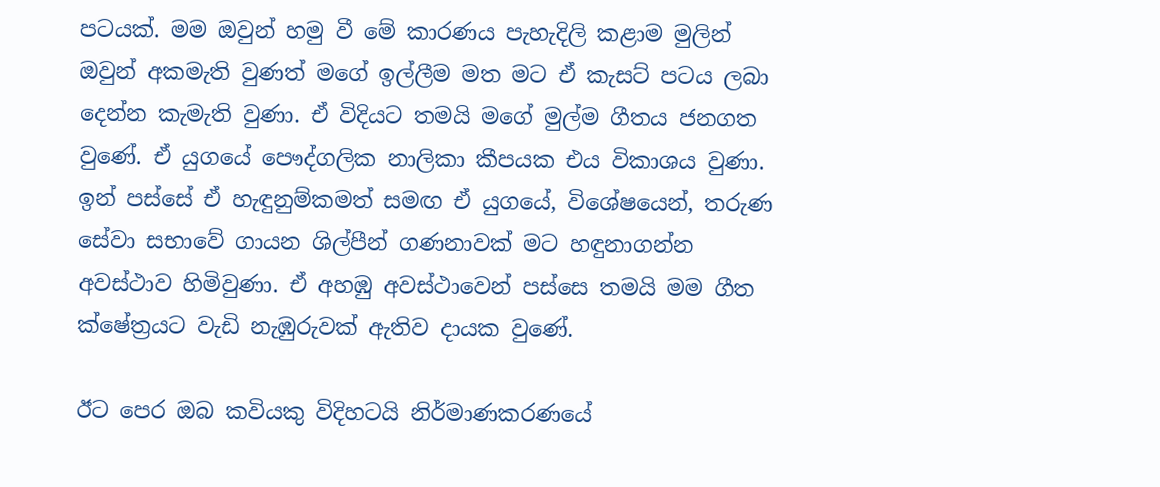පටයක්. මම ඔවුන් හමු වී මේ කාරණය පැහැදිලි කළාම මුලින් ඔවුන් අකමැති වුණත් මගේ ඉල්ලීම මත මට ඒ කැසට් පටය ලබා දෙන්න කැමැති වුණා. ඒ විදියට තමයි මගේ මුල්ම ගීතය ජනගත වුණේ. ඒ යුගයේ පෞද්ගලික නාලිකා කීපයක එය විකාශය වුණා. ඉන් පස්සේ ඒ හැඳුනුම්කමත් සමඟ ඒ යුගයේ, විශේෂයෙන්, තරුණ සේවා සභාවේ ගායන ශිල්පීන් ගණනාවක් මට හඳුනාගන්න අවස්ථාව හිමිවුණා. ඒ අහඹු අවස්ථාවෙන් පස්සෙ තමයි මම ගීත ක්ෂේත්‍රයට වැඩි නැඹුරුවක් ඇතිව දායක වුණේ.

ඊට පෙර ඔබ කවියකු විදිහටයි නිර්මාණකරණයේ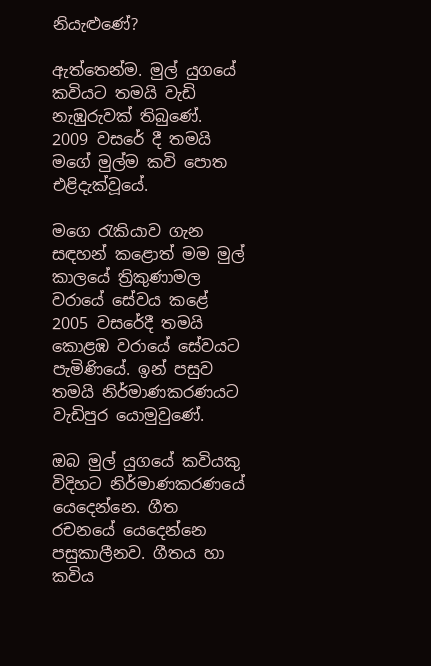නියැළුණේ?

ඇත්තෙන්ම. මුල් යුගයේ කවියට තමයි වැඩි නැඹුරුවක් තිබුණේ. 2009 වසරේ දී තමයි මගේ මුල්ම කවි පොත එළිදැක්වූයේ.

මගෙ රැකියාව ගැන සඳහන් කළොත් මම මුල් කාලයේ ත්‍රිකුණාමල වරායේ සේවය කළේ 2005 වසරේදී තමයි කොළඹ වරායේ සේවයට පැමිණියේ. ඉන් පසුව තමයි නිර්මාණකරණයට වැඩිපුර යොමුවුණේ.

ඔබ මුල් යුගයේ කවියකු විදිහට නිර්මාණකරණයේ යෙදෙන්නෙ. ගීත රචනයේ යෙදෙන්නෙ පසුකාලීනව. ගීතය හා කවිය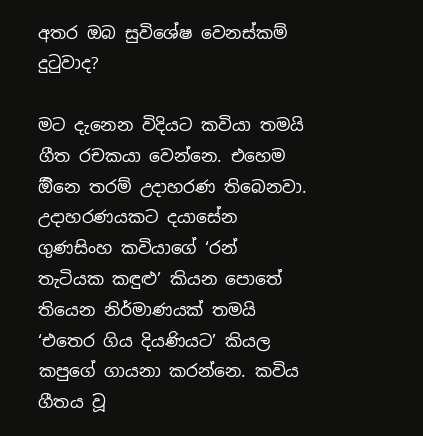අතර ඔබ සුවිශේෂ වෙනස්කම් දුටුවාද?

මට දැනෙන විදියට කවියා තමයි ගීත රචකයා වෙන්නෙ. එහෙම ඕිනෙ තරම් උදාහරණ තිබෙනවා. උදාහරණයකට දයාසේන ගුණසිංහ කවියාගේ ‘රන් තැටියක කඳුළු’ කියන පොතේ තියෙන නිර්මාණයක් තමයි ‘එතෙර ගිය දියණියට’ කියල කපුගේ ගායනා කරන්නෙ. කවිය ගීතය වූ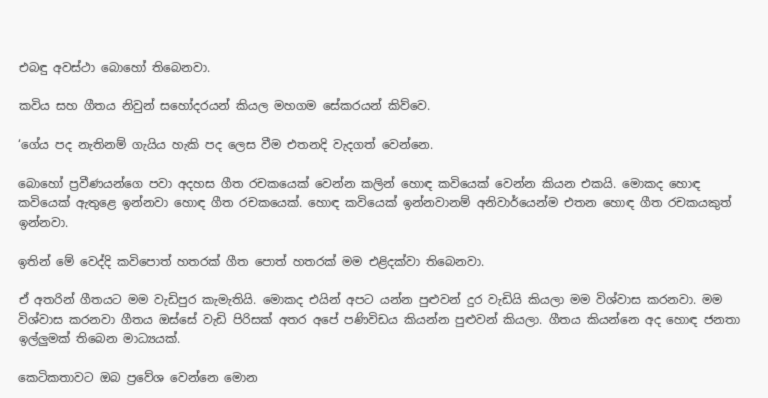එබඳු අවස්ථා බොහෝ තිබෙනවා.

කවිය සහ ගීතය නිවුන් සහෝදරයන් කියල මහගම සේකරයන් කිව්වෙ.

‘ගේය පද නැතිනම් ගැයිය හැකි පද ලෙස වීම එතනදි වැදගත් වෙන්නෙ.

බොහෝ ප්‍රවීණයන්ගෙ පවා අදහස ගීත රචකයෙක් වෙන්න කලින් හොඳ කවියෙක් වෙන්න කියන එකයි. මොකද හොඳ කවියෙක් ඇතුළෙ ඉන්නවා හොඳ ගීත රචකයෙක්. හොඳ කවියෙක් ඉන්නවානම් අනිවාර්යෙන්ම එතන හොඳ ගීත රචකයකුත් ඉන්නවා.

ඉතින් මේ වෙද්දි කවිපොත් හතරක් ගීත පොත් හතරක් මම එළිදක්වා තිබෙනවා.

ඒ අතරින් ගීතයට මම වැඩිපුර කැමැතියි. මොකද එයින් අපට යන්න පුළුවන් දුර වැඩියි කියලා මම විශ්වාස කරනවා. මම විශ්වාස කරනවා ගීතය ඔස්සේ වැඩි පිරිසක් අතර අපේ පණිවිඩය කියන්න පුළුවන් කියලා. ගීතය කියන්නෙ අද හොඳ ජනතා ඉල්ලුමක් තිබෙන මාධ්‍යයක්.

කෙටිකතාවට ඔබ ප්‍රවේශ වෙන්නෙ මොන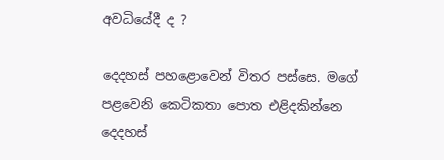අවධියේදී ද ?

දෙදහස් පහළොවෙන් විතර පස්සෙ. මගේ පළවෙනි කෙටිකතා පොත එළිදකින්නෙ දෙදහස්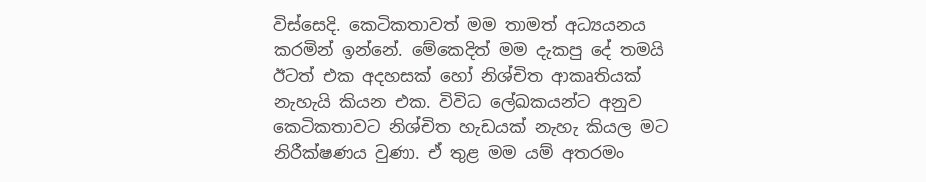විස්සෙදි. කෙටිකතාවත් මම තාමත් අධ්‍යයනය කරමින් ඉන්නේ. මේකෙදිත් මම දැකපු දේ තමයි ඊටත් එක අදහසක් හෝ නිශ්චිත ආකෘතියක් නැහැයි කියන එක. විවිධ ලේඛකයන්ට අනුව කෙටිකතාවට නිශ්චිත හැඩයක් නැහැ කියල මට නිරීක්ෂණය වුණා. ඒ තුළ මම යම් අතරමං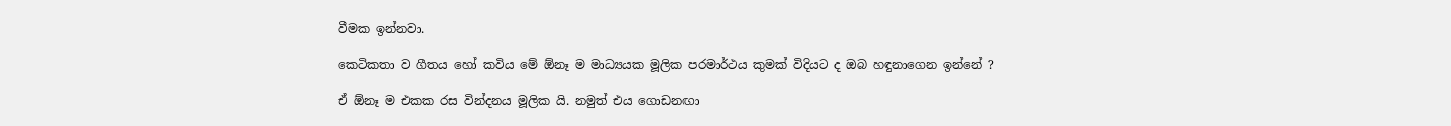වීමක ඉන්නවා.

කෙටිකතා ව ගීතය හෝ කවිය මේ ඕනෑ ම මාධ්‍යයක මූලික පරමාර්ථය කුමක් විදියට ද ඔබ හඳුනාගෙන ඉන්නේ ?

ඒ ඕනෑ ම එකක රස වින්දනය මූලික යි. නමුත් එය ගොඩනඟා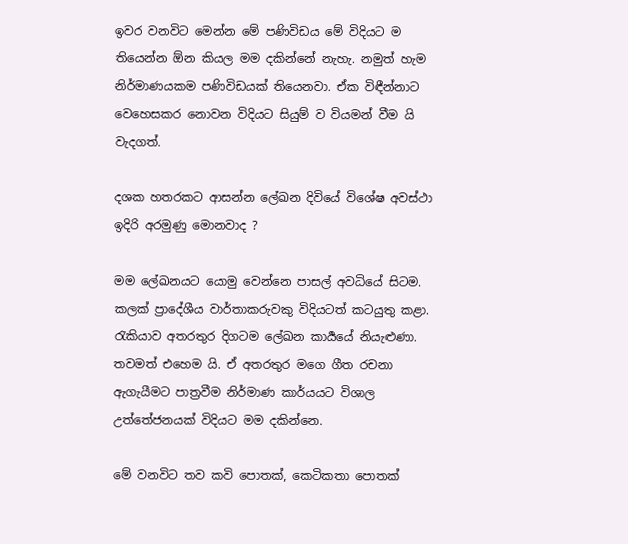ඉවර වනවිට මෙන්න මේ පණිවිඩය මේ විදියට ම තියෙන්න ඕන කියල මම දකින්නේ නැහැ. නමුත් හැම නිර්මාණයකම පණිවිඩයක් තියෙනවා. ඒක විඳීන්නාට වෙහෙසකර නොවන විදියට සියුම් ව වියමන් වීම යි වැදගත්.

දශක හතරකට ආසන්න ලේඛන දිවියේ විශේෂ අවස්ථා ඉදිරි අරමුණු මොනවාද ?

මම ලේඛනයට යොමු වෙන්නෙ පාසල් අවධියේ සිටම. කලක් ප්‍රාදේශීය වාර්තාකරුවකු විදියටත් කටයුතු කළා. රැකියාව අතරතුර දිගටම ලේඛන කාර්‍යයේ නියැළුණා. තවමත් එහෙම යි. ඒ අතරතුර මගෙ ගීත රචනා ඇගැයීමට පාත්‍රවීම නිර්මාණ කාර්යයට විශාල උත්තේජනයක් විදියට මම දකින්නෙ.

මේ වනවිට තව කවි පොතක්, කෙටිකතා පොතක්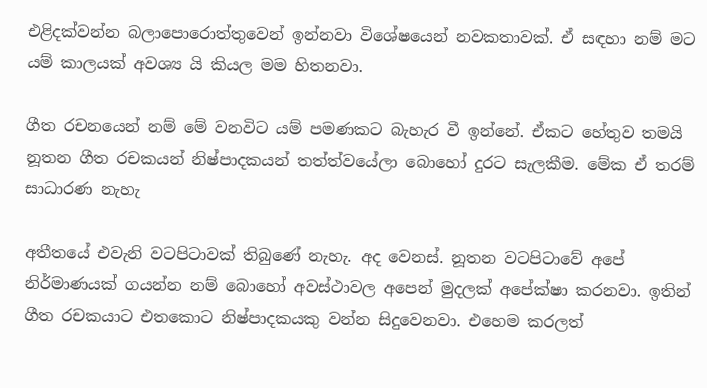එළිදක්වන්න බලාපොරොත්තුවෙන් ඉන්නවා විශේෂයෙන් නවකතාවක්. ඒ සඳහා නම් මට යම් කාලයක් අවශ්‍ය යි කියල මම හිතනවා.

ගීත රචනයෙන් නම් මේ වනවිට යම් පමණකට බැහැර වී ඉන්නේ. ඒකට හේතුව තමයි නූතන ගීත රචකයන් නිෂ්පාදකයන් තත්ත්වයේලා බොහෝ දුරට සැලකීම. මේක ඒ තරම් සාධාරණ නැහැ

අතීතයේ එවැනි වටපිටාවක් තිබුණේ නැහැ. අද වෙනස්. නූතන වටපිටාවේ අපේ නිර්මාණයක් ගයන්න නම් බොහෝ අවස්ථාවල අපෙන් මුදලක් අපේක්ෂා කරනවා. ඉතින් ගීත රචකයාට එතකොට නිෂ්පාදකයකු වන්න සිදුවෙනවා. එහෙම කරලත්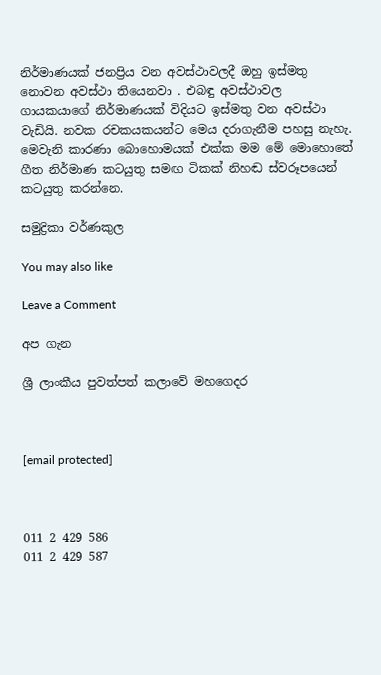නිර්මාණයක් ජනප්‍රිය වන අවස්ථාවලදී ඔහු ඉස්මතු නොවන අවස්ථා තියෙනවා . එබඳු අවස්ථාවල ගායකයාගේ නිර්මාණයක් විදියට ඉස්මතු වන අවස්ථා වැඩියි. නවක රචකයකයන්ට මෙය දරාගැනීම පහසු නැහැ. මෙවැනි කාරණා බොහොමයක් එක්ක මම මේ මොහොතේ ගීත නිර්මාණ කටයුතු සමඟ ටිකක් නිහඬ ස්වරූපයෙන් කටයුතු කරන්නෙ.

සමුද්‍රිකා වර්ණකුල

You may also like

Leave a Comment

අප ගැන

ශ්‍රී ලාංකීය පුවත්පත් කලාවේ මහගෙදර



[email protected]



011 2 429 586
011 2 429 587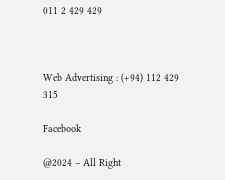011 2 429 429



Web Advertising : (+94) 112 429 315

Facebook

@2024 – All Right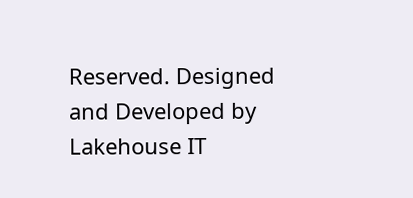Reserved. Designed and Developed by Lakehouse IT